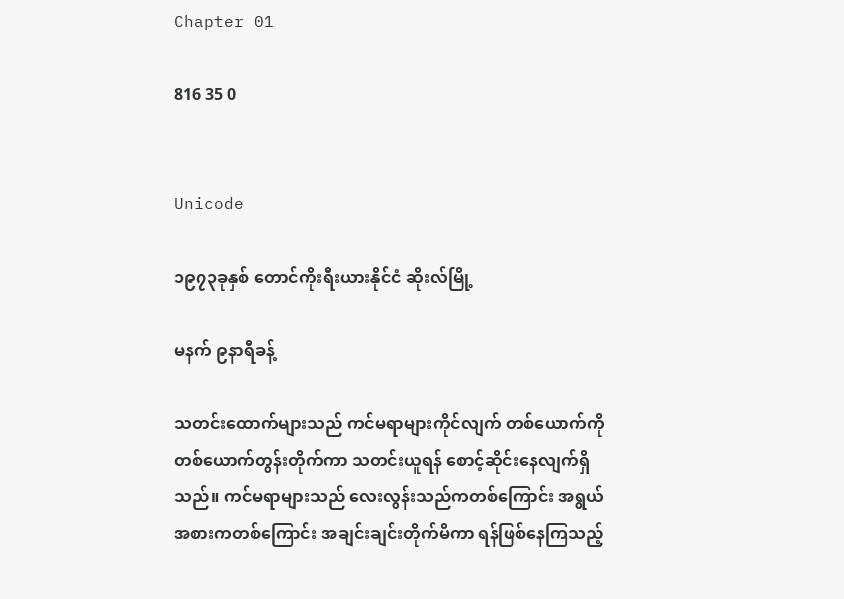Chapter 01

816 35 0


Unicode

၁၉၇၃ခုနှစ် တောင်ကိုးရီးယားနိုင်ငံ ဆိုးလ်မြို့

မနက် ၉နာရီခန့်

သတင်းထောက်များသည် ကင်မရာများကိုင်လျက် တစ်ယောက်ကိုတစ်ယောက်တွန်းတိုက်ကာ သတင်းယူရန် စောင့်ဆိုင်းနေလျက်ရှိသည်။ ကင်မရာများသည် လေးလွန်းသည်ကတစ်ကြောင်း အရွယ်အစားကတစ်ကြောင်း အချင်းချင်းတိုက်မိကာ ရန်ဖြစ်နေကြသည့်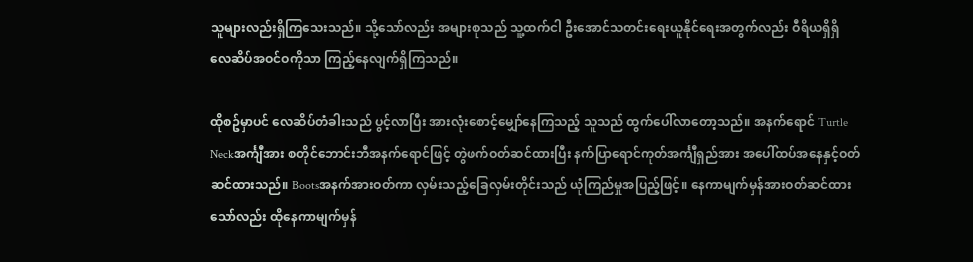သူများလည်းရှိကြသေးသည်။ သို့သော်လည်း အများစုသည် သူ့ထက်ငါ ဦးအောင်သတင်းရေးယူနိုင်ရေးအတွက်လည်း ဝီရိယရှိရှိ လေဆိပ်အဝင်ဝကိုသာ ကြည့်နေလျက်ရှိကြသည်။

ထိုစဥ်မှာပင် လေဆိပ်တံခါးသည် ပွင့်လာပြီး အားလုံးစောင့်မျှော်နေကြသည့် သူသည် ထွက်ပေါ်လာတော့သည်။ အနက်ရောင် Turtle Neckအင်္ကျီအား စတိုင်ဘောင်းဘီအနက်ရောင်ဖြင့် တွဲဖက်ဝတ်ဆင်ထားပြီး နက်ပြာရောင်ကုတ်အင်္ကျီရှည်အား အပေါ်ထပ်အနေနှင့်ဝတ်ဆင်ထားသည်။ Bootsအနက်အားဝတ်ကာ လှမ်းသည့်ခြေလှမ်းတိုင်းသည် ယုံကြည်မှုအပြည့်ဖြင့်။ နေကာမျက်မှန်အားဝတ်ဆင်ထားသော်လည်း ထိုနေကာမျက်မှန်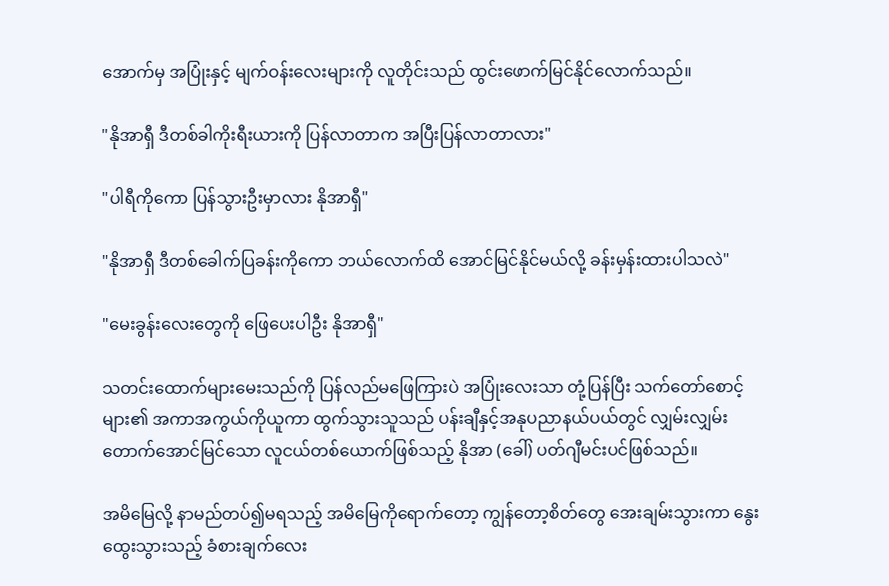အောက်မှ အပြုံးနှင့် မျက်ဝန်းလေးများကို လူတိုင်းသည် ထွင်းဖောက်မြင်နိုင်လောက်သည်။

"နိုအာရှီ ဒီတစ်ခါကိုးရီးယားကို ပြန်လာတာက အပြီးပြန်လာတာလား"

"ပါရီကိုကော ပြန်သွားဦးမှာလား နိုအာရှီ"

"နိုအာရှီ ဒီတစ်ခေါက်ပြခန်းကိုကော ဘယ်လောက်ထိ အောင်မြင်နိုင်မယ်လို့ ခန်းမှန်းထားပါသလဲ"

"မေးခွန်းလေးတွေကို ဖြေပေးပါဦး နိုအာရှီ"

သတင်းထောက်များမေးသည်ကို ပြန်လည်မဖြေကြားပဲ အပြုံးလေးသာ တုံ့ပြန်ပြီး သက်တော်စောင့်များ၏ အကာအကွယ်ကိုယူကာ ထွက်သွားသူသည် ပန်းချီနှင့်အနုပညာနယ်ပယ်တွင် လျှမ်းလျှမ်းတောက်အောင်မြင်သော လူငယ်တစ်ယောက်ဖြစ်သည့် နိုအာ (ခေါ်) ပတ်ဂျီမင်းပင်ဖြစ်သည်။

အမိမြေလို့ နာမည်တပ်၍မရသည့် အမိမြေကိုရောက်တော့ ကျွန်တော့စိတ်တွေ အေးချမ်းသွားကာ နွေးထွေးသွားသည့် ခံစားချက်လေး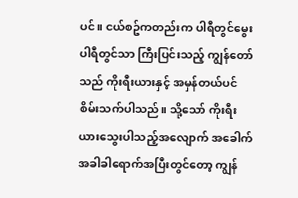ပင်။ ငယ်စဥ်ကတည်းက ပါရီတွင်မွေး ပါရီတွင်သာ ကြီးပြင်းသည့် ကျွန်တော်သည် ကိုးရီးယားနှင့် အမှန်တယ်ပင် စိမ်းသက်ပါသည်။ သို့သော် ကိုးရီးယားသွေးပါသည့်အလျောက် အခေါက်အခါခါရောက်အပြီးတွင်တော့ ကျွန်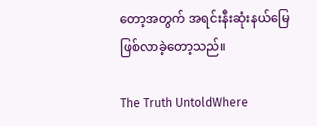တော့အတွက် အရင်းနီးဆုံးနယ်မြေဖြစ်လာခဲ့တော့သည်။

The Truth UntoldWhere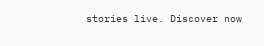stories live. Discover now